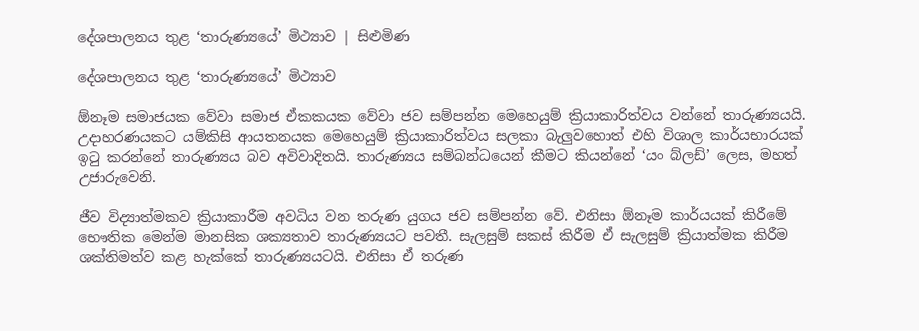දේශපාලනය තුළ ‘තාරුණ්‍යයේ’ මිථ්‍යාව | සිළුමිණ

දේශපාලනය තුළ ‘තාරුණ්‍යයේ’ මිථ්‍යාව

ඕනෑම සමාජයක වේවා සමාජ ඒකකයක වේවා ජව සම්පන්න මෙහෙයුම් ක්‍රියාකාරිත්වය වන්නේ තාරුණ්‍යයයි. උදාහරණයකට යම්කිසි ආයතනයක මෙහෙයුම් ක්‍රියාකාරිත්වය සලකා බැලුවහොත් එහි විශාල කාර්යභාරයක් ඉටු කරන්නේ තාරුණ්‍යය බව අවිවාදිතයි. තාරුණ්‍යය සම්බන්ධයෙන් කීමට කියන්නේ ‘යං බ්ලඩ්’ ලෙස, මහත් උජාරුවෙනි.

ජීව විද්‍යාත්මකව ක්‍රියාකාරීම අවධිය වන තරුණ යුගය ජව සම්පන්න වේ. එනිසා ඕනෑම කාර්යයක් කිරීමේ භෞතික මෙන්ම මානසික ශක්‍යතාව තාරුණ්‍යයට පවතී. සැලසුම් සකස් කිරීම ඒ සැලසුම් ක්‍රියාත්මක කිරීම ශක්තිමත්ව කළ හැක්කේ තාරුණ්‍යයටයි. එනිසා ඒ තරුණ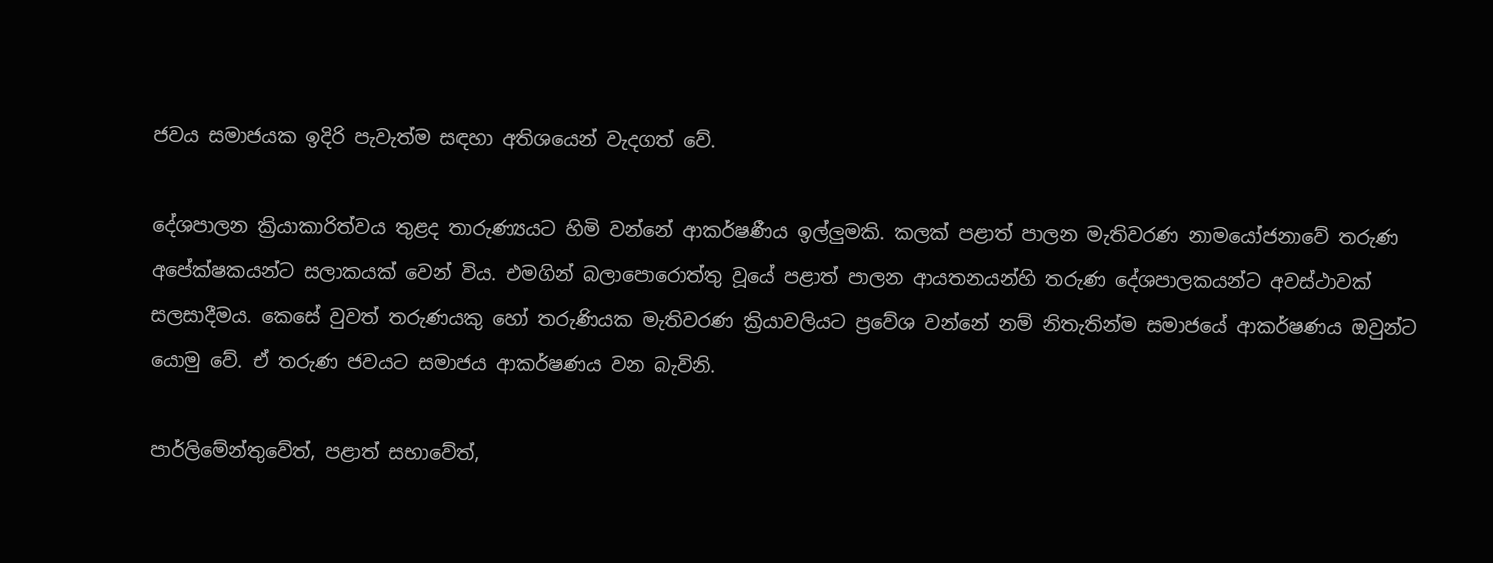ජවය සමාජයක ඉදිරි පැවැත්ම සඳහා අතිශයෙන් වැදගත් වේ.

දේශපාලන ක්‍රියාකාරිත්වය තුළද තාරුණ්‍යයට හිමි වන්නේ ආකර්ෂණීය ඉල්ලුමකි. කලක් පළාත් පාලන මැතිවරණ නාමයෝජනාවේ තරුණ අපේක්ෂකයන්ට සලාකයක් වෙන් විය. එමගින් බලාපොරොත්තු වූයේ පළාත් පාලන ආයතනයන්හි තරුණ දේශපාලකයන්ට අවස්ථාවක් සලසාදීමය. කෙසේ වුවත් තරුණයකු හෝ තරුණියක මැතිවරණ ක්‍රියාවලියට ප්‍රවේශ වන්නේ නම් නිතැතින්ම සමාජයේ ආකර්ෂණය ඔවුන්ට යොමු වේ. ඒ තරුණ ජවයට සමාජය ආකර්ෂණය වන බැවිනි.

පාර්ලිමේන්තුවේත්, පළාත් සභාවේත්,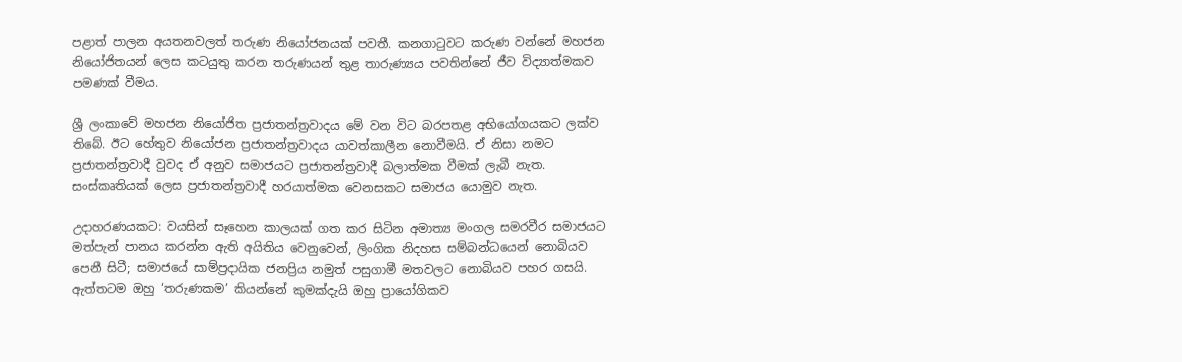පළාත් පාලන අයතනවලත් තරුණ නියෝජනයක් පවතී. කනගාටුවට කරුණ වන්නේ මහජන නියෝජිතයන් ලෙස කටයුතු කරන තරුණයන් තුළ තාරුණ්‍යය පවතින්නේ ජීව විද්‍යාත්මකව පමණක් වීමය.

ශ්‍රී ලංකාවේ මහජන නියෝජිත ප්‍රජාතන්ත්‍රවාදය මේ වන විට බරපතළ අභියෝගයකට ලක්ව තිබේ. ඊට හේතුව නියෝජන ප්‍රජාතන්ත්‍රවාදය යාවත්කාලීන නොවීමයි. ඒ නිසා නමට ප්‍රජාතන්ත්‍රවාදී වුවද ඒ අනුව සමාජයට ප්‍රජාතන්ත්‍රවාදී බලාත්මක වීමක් ලැබී නැත. සංස්කෘතියක් ලෙස ප්‍රජාතන්ත්‍රවාදී හරයාත්මක වෙනසකට සමාජය යොමුව නැත.

උදාහරණයකට: වයසින් සෑහෙන කාලයක් ගත කර සිටින අමාත්‍ය මංගල සමරවීර සමාජයට මත්පැන් පානය කරන්න ඇති අයිතිය වෙනුවෙන්, ලිංගික නිදහස සම්බන්ධයෙන් නොබියව පෙනී සිටී; සමාජයේ සාම්ප්‍රදායික ජනප්‍රිය නමුත් පසුගාමී මතවලට නොබියව පහර ගසයි. ඇත්තටම ඔහු ‘තරුණකම’ කියන්නේ කුමක්දැයි ඔහු ප්‍රායෝගිකව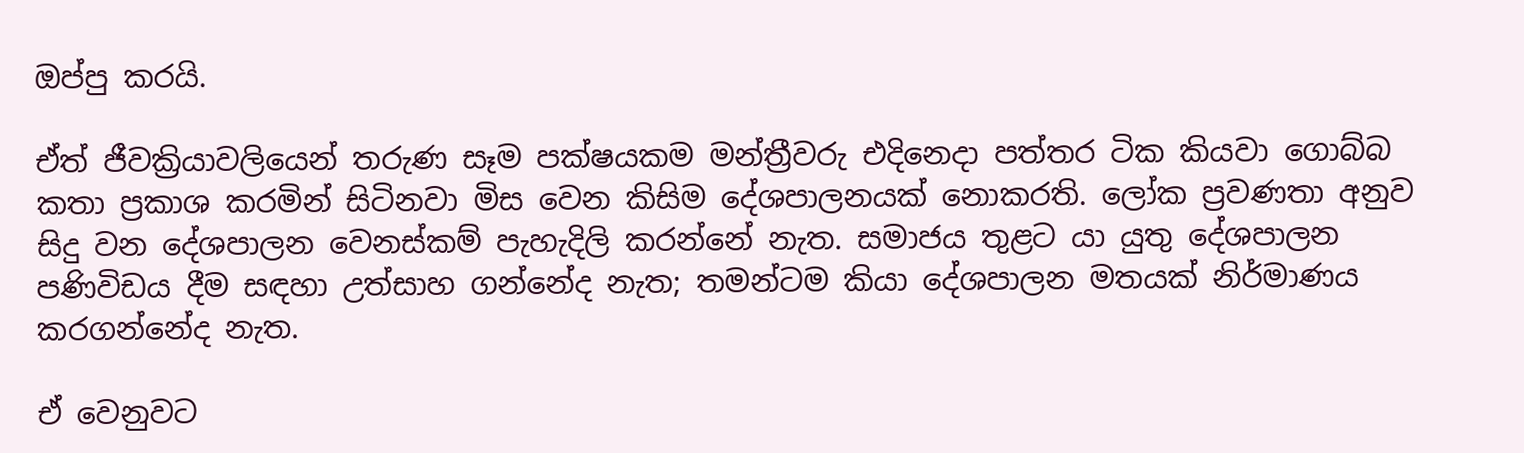ඔප්පු කරයි.

ඒත් ජීවක්‍රියාවලියෙන් තරුණ සෑම පක්ෂයකම මන්ත්‍රීවරු එදිනෙදා පත්තර ටික කියවා ගොබ්බ කතා ප්‍රකාශ කරමින් සිටිනවා මිස වෙන කිසිම දේශපාලනයක් නොකරති. ලෝක ප්‍රවණතා අනුව සිදු වන දේශපාලන වෙනස්කම් පැහැදිලි කරන්නේ නැත. සමාජය තුළට යා යුතු දේශපාලන පණිවිඩය දීම සඳහා උත්සාහ ගන්නේද නැත; තමන්ටම කියා දේශපාලන මතයක් නිර්මාණය කරගන්නේද නැත.

ඒ වෙනුවට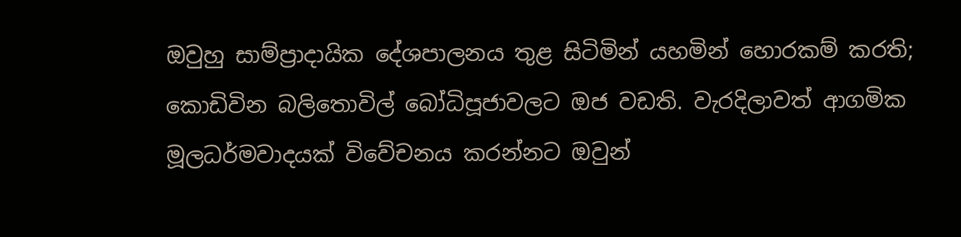ඔවුහු සාම්ප්‍රාදායික දේශපාලනය තුළ සිටිමින් යහමින් හොරකම් කරති; කොඩිවින බලිතොවිල් බෝධිපූජාවලට ඔජ වඩති. වැරදිලාවත් ආගමික මූලධර්මවාදයක් විවේචනය කරන්නට ඔවුන්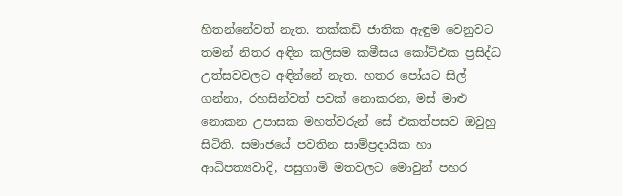හිතන්නේවත් නැත. තක්කඩි ජාතික ඇඳුම වෙනුවට තමන් නිතර අඳින කලිසම කමීසය කෝට්එක ප්‍රසිද්ධ උත්සවවලට අඳින්නේ නැත. හතර පෝයට සිල් ගන්නා, රහසින්වත් පවක් නොකරන, මස් මාළු නොකන උපාසක මහත්වරුන් සේ එකත්පසව ඔවුහු සිටිති. සමාජයේ පවතින සාම්ප්‍රදායික හා ආධිපත්‍යවාදි, පසුගාමි මතවලට මොවුන් පහර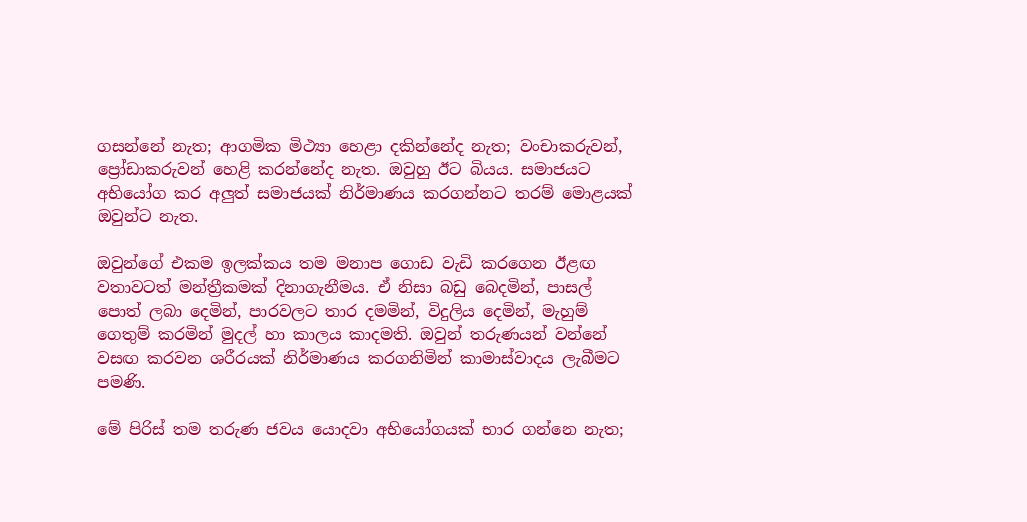ගසන්නේ නැත; ආගමික මිථ්‍යා හෙළා දකින්නේද නැත; වංචාකරුවන්, ප්‍රෝඩාකරුවන් හෙළි කරන්නේද නැත. ඔවුහු ඊට බියය. සමාජයට අභියෝග කර අලුත් සමාජයක් නිර්මාණය කරගන්නට තරම් මොළයක් ඔවුන්ට නැත.

ඔවුන්ගේ එකම ඉලක්කය තම මනාප ගොඩ වැඩි කරගෙන ඊළඟ වතාවටත් මන්ත්‍රීකමක් දිනාගැනීමය. ඒ නිසා බඩු බෙදමින්, පාසල් පොත් ලබා දෙමින්, පාරවලට තාර දමමින්, විදුලිය දෙමින්, මැහුම් ගෙතුම් කරමින් මුදල් හා කාලය කාදමති. ඔවුන් තරුණයන් වන්නේ වසඟ කරවන ශරීරයක් නිර්මාණය කරගනිමින් කාමාස්වාදය ලැබීමට පමණි.

මේ පිරිස් තම තරුණ ජවය යොදවා අභියෝගයක් භාර ගන්නෙ නැත;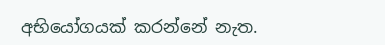අභියෝගයක් කරන්නේ නැත.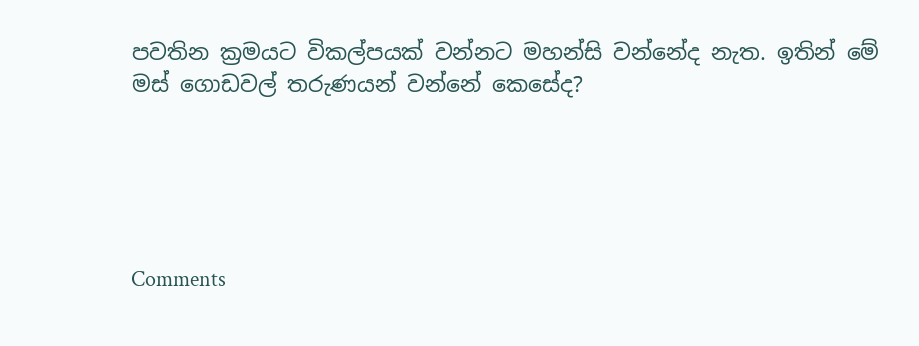පවතින ක්‍රමයට විකල්පයක් වන්නට මහන්සි වන්නේද නැත. ඉතින් මේ මස් ගොඩවල් තරුණයන් වන්නේ කෙසේද?





Comments